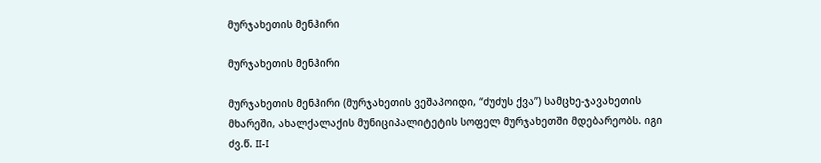მურჯახეთის მენჰირი

მურჯახეთის მენჰირი

მურჯახეთის მენჰირი (მურჯახეთის ვეშაპოიდი, “ძუძუს ქვა”) სამცხე-ჯავახეთის მხარეში, ახალქალაქის მუნიციპალიტეტის სოფელ მურჯახეთში მდებარეობს. იგი ძვ.წ. II-I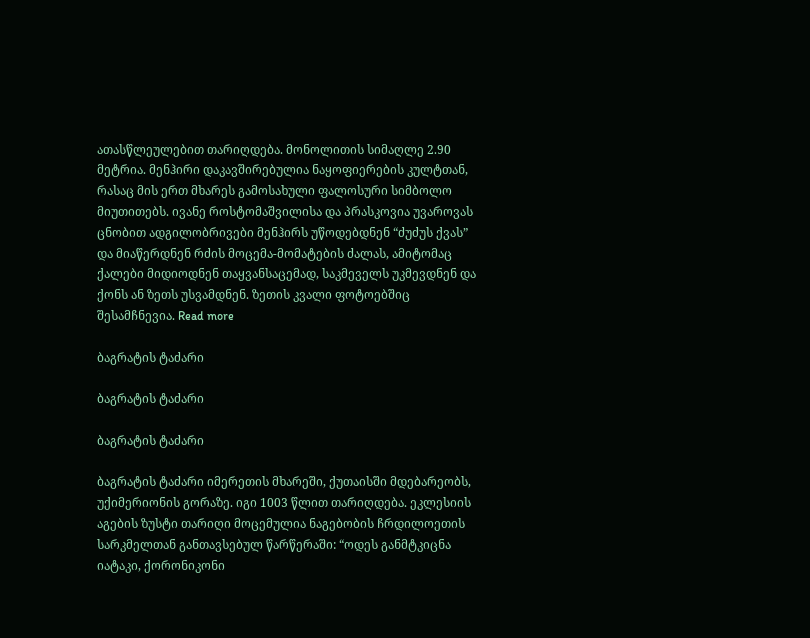ათასწლეულებით თარიღდება. მონოლითის სიმაღლე 2.90 მეტრია. მენჰირი დაკავშირებულია ნაყოფიერების კულტთან, რასაც მის ერთ მხარეს გამოსახული ფალოსური სიმბოლო მიუთითებს. ივანე როსტომაშვილისა და პრასკოვია უვაროვას ცნობით ადგილობრივები მენჰირს უწოდებდნენ “ძუძუს ქვას” და მიაწერდნენ რძის მოცემა-მომატების ძალას, ამიტომაც ქალები მიდიოდნენ თაყვანსაცემად, საკმეველს უკმევდნენ და ქონს ან ზეთს უსვამდნენ. ზეთის კვალი ფოტოებშიც შესამჩნევია. Read more

ბაგრატის ტაძარი

ბაგრატის ტაძარი

ბაგრატის ტაძარი

ბაგრატის ტაძარი იმერეთის მხარეში, ქუთაისში მდებარეობს, უქიმერიონის გორაზე. იგი 1003 წლით თარიღდება. ეკლესიის აგების ზუსტი თარიღი მოცემულია ნაგებობის ჩრდილოეთის სარკმელთან განთავსებულ წარწერაში: “ოდეს განმტკიცნა იატაკი, ქორონიკონი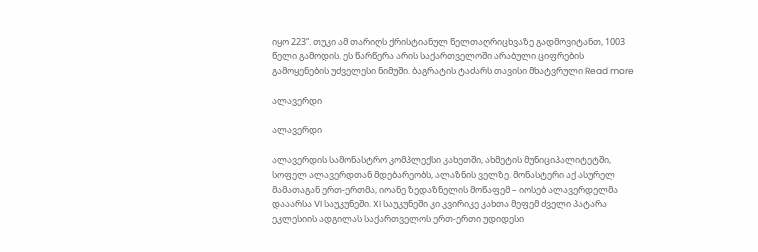იყო 223”. თუკი ამ თარიღს ქრისტიანულ წელთაღრიცხვაზე გადმოვიტანთ, 1003 წელი გამოდის. ეს წარწერა არის საქართველოში არაბული ციფრების გამოყენების უძველესი ნიმუში. ბაგრატის ტაძარს თავისი მხატვრული Read more

ალავერდი

ალავერდი

ალავერდის სამონასტრო კომპლექსი კახეთში, ახმეტის მუნიციპალიტეტში, სოფელ ალავერდთან მდებარეობს, ალაზნის ველზე. მონასტერი აქ ასურელ მამათაგან ერთ-ერთმა, იოანე ზედაზნელის მოწაფემ – იოსებ ალავერდელმა დააარსა VI საუკუნეში. XI საუკუნეში კი კვირიკე კახთა მეფემ ძველი პატარა ეკლესიის ადგილას საქართველოს ერთ-ერთი უდიდესი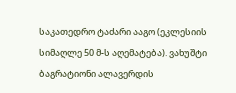საკათედრო ტაძარი ააგო (ეკლესიის სიმაღლე 50 მ-ს აღემატება). ვახუშტი ბაგრატიონი ალავერდის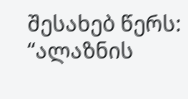შესახებ წერს: “ალაზნის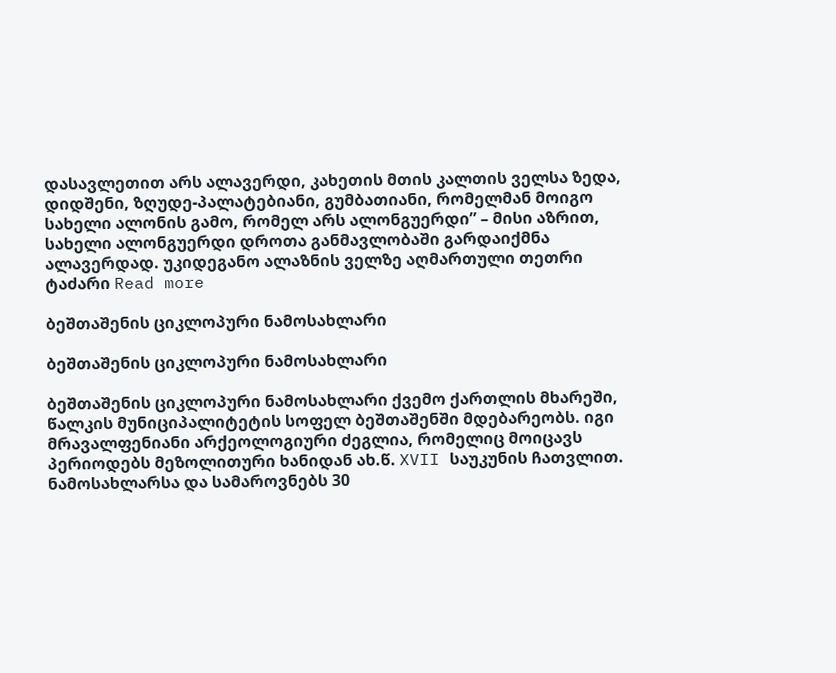დასავლეთით არს ალავერდი, კახეთის მთის კალთის ველსა ზედა, დიდშენი, ზღუდე-პალატებიანი, გუმბათიანი, რომელმან მოიგო სახელი ალონის გამო, რომელ არს ალონგუერდი” – მისი აზრით, სახელი ალონგუერდი დროთა განმავლობაში გარდაიქმნა ალავერდად. უკიდეგანო ალაზნის ველზე აღმართული თეთრი ტაძარი Read more

ბეშთაშენის ციკლოპური ნამოსახლარი

ბეშთაშენის ციკლოპური ნამოსახლარი

ბეშთაშენის ციკლოპური ნამოსახლარი ქვემო ქართლის მხარეში, წალკის მუნიციპალიტეტის სოფელ ბეშთაშენში მდებარეობს. იგი მრავალფენიანი არქეოლოგიური ძეგლია, რომელიც მოიცავს პერიოდებს მეზოლითური ხანიდან ახ.წ. XVII საუკუნის ჩათვლით. ნამოსახლარსა და სამაროვნებს 30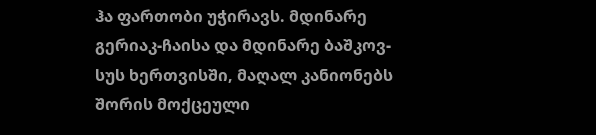ჰა ფართობი უჭირავს. მდინარე გერიაკ-ჩაისა და მდინარე ბაშკოვ-სუს ხერთვისში, მაღალ კანიონებს შორის მოქცეული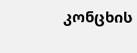კონცხის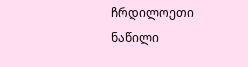ჩრდილოეთი ნაწილი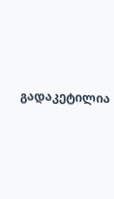გადაკეტილია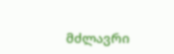მძლავრი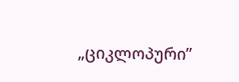„ციკლოპური”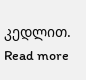კედლით. Read more